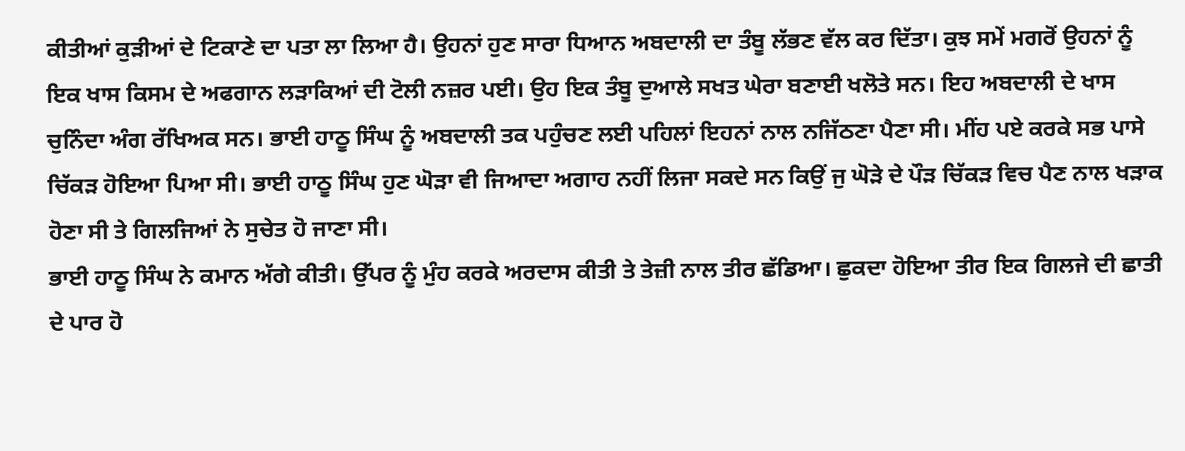ਕੀਤੀਆਂ ਕੁੜੀਆਂ ਦੇ ਟਿਕਾਣੇ ਦਾ ਪਤਾ ਲਾ ਲਿਆ ਹੈ। ਉਹਨਾਂ ਹੁਣ ਸਾਰਾ ਧਿਆਨ ਅਬਦਾਲੀ ਦਾ ਤੰਬੂ ਲੱਭਣ ਵੱਲ ਕਰ ਦਿੱਤਾ। ਕੁਝ ਸਮੇਂ ਮਗਰੋਂ ਉਹਨਾਂ ਨੂੰ ਇਕ ਖਾਸ ਕਿਸਮ ਦੇ ਅਫਗਾਨ ਲੜਾਕਿਆਂ ਦੀ ਟੋਲੀ ਨਜ਼ਰ ਪਈ। ਉਹ ਇਕ ਤੰਬੂ ਦੁਆਲੇ ਸਖਤ ਘੇਰਾ ਬਣਾਈ ਖਲੋਤੇ ਸਨ। ਇਹ ਅਬਦਾਲੀ ਦੇ ਖਾਸ ਚੁਨਿੰਦਾ ਅੰਗ ਰੱਖਿਅਕ ਸਨ। ਭਾਈ ਹਾਠੂ ਸਿੰਘ ਨੂੰ ਅਬਦਾਲੀ ਤਕ ਪਹੁੰਚਣ ਲਈ ਪਹਿਲਾਂ ਇਹਨਾਂ ਨਾਲ ਨਜਿੱਠਣਾ ਪੈਣਾ ਸੀ। ਮੀਂਹ ਪਏ ਕਰਕੇ ਸਭ ਪਾਸੇ ਚਿੱਕੜ ਹੋਇਆ ਪਿਆ ਸੀ। ਭਾਈ ਹਾਠੂ ਸਿੰਘ ਹੁਣ ਘੋੜਾ ਵੀ ਜਿਆਦਾ ਅਗਾਹ ਨਹੀਂ ਲਿਜਾ ਸਕਦੇ ਸਨ ਕਿਉਂ ਜੁ ਘੋੜੇ ਦੇ ਪੌੜ ਚਿੱਕੜ ਵਿਚ ਪੈਣ ਨਾਲ ਖੜਾਕ ਹੋਣਾ ਸੀ ਤੇ ਗਿਲਜਿਆਂ ਨੇ ਸੁਚੇਤ ਹੋ ਜਾਣਾ ਸੀ।
ਭਾਈ ਹਾਠੂ ਸਿੰਘ ਨੇ ਕਮਾਨ ਅੱਗੇ ਕੀਤੀ। ਉੱਪਰ ਨੂੰ ਮੁੰਹ ਕਰਕੇ ਅਰਦਾਸ ਕੀਤੀ ਤੇ ਤੇਜ਼ੀ ਨਾਲ ਤੀਰ ਛੱਡਿਆ। ਛੁਕਦਾ ਹੋਇਆ ਤੀਰ ਇਕ ਗਿਲਜੇ ਦੀ ਛਾਤੀ ਦੇ ਪਾਰ ਹੋ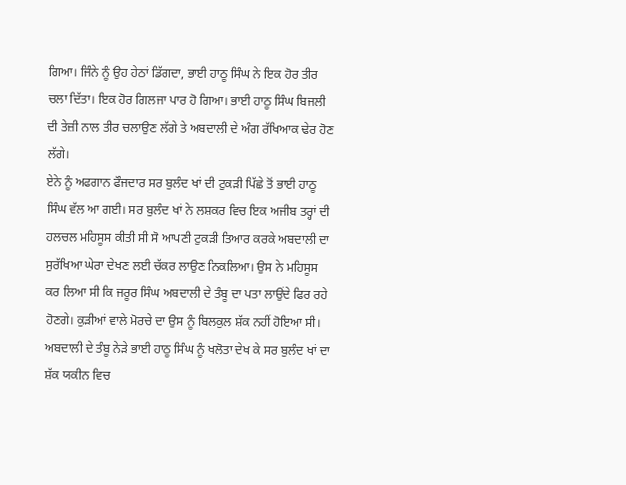ਗਿਆ। ਜਿੰਨੇ ਨੂੰ ਉਹ ਹੇਠਾਂ ਡਿੱਗਦਾ, ਭਾਈ ਹਾਠੂ ਸਿੰਘ ਨੇ ਇਕ ਹੋਰ ਤੀਰ ਚਲਾ ਦਿੱਤਾ। ਇਕ ਹੋਰ ਗਿਲਜਾ ਪਾਰ ਹੋ ਗਿਆ। ਭਾਈ ਹਾਠੂ ਸਿੰਘ ਬਿਜਲੀ ਦੀ ਤੇਜ਼ੀ ਨਾਲ ਤੀਰ ਚਲਾਉਣ ਲੱਗੇ ਤੇ ਅਬਦਾਲੀ ਦੇ ਅੰਗ ਰੱਖਿਆਕ ਢੇਰ ਹੋਣ ਲੱਗੇ।
ਏਨੇ ਨੂੰ ਅਫਗਾਨ ਫੌਜਦਾਰ ਸਰ ਬੁਲੰਦ ਖਾਂ ਦੀ ਟੁਕੜੀ ਪਿੱਛੇ ਤੋਂ ਭਾਈ ਹਾਠੂ ਸਿੰਘ ਵੱਲ ਆ ਗਈ। ਸਰ ਬੁਲੰਦ ਖਾਂ ਨੇ ਲਸ਼ਕਰ ਵਿਚ ਇਕ ਅਜੀਬ ਤਰ੍ਹਾਂ ਦੀ ਹਲਚਲ ਮਹਿਸੂਸ ਕੀਤੀ ਸੀ ਸੋ ਆਪਣੀ ਟੁਕੜੀ ਤਿਆਰ ਕਰਕੇ ਅਬਦਾਲੀ ਦਾ ਸੁਰੱਖਿਆ ਘੇਰਾ ਦੇਖਣ ਲਈ ਚੱਕਰ ਲਾਉਣ ਨਿਕਲਿਆ। ਉਸ ਨੇ ਮਹਿਸੂਸ ਕਰ ਲਿਆ ਸੀ ਕਿ ਜਰੂਰ ਸਿੰਘ ਅਬਦਾਲੀ ਦੇ ਤੰਬੂ ਦਾ ਪਤਾ ਲਾਉਂਦੇ ਫਿਰ ਰਹੇ ਹੋਣਗੇ। ਕੁੜੀਆਂ ਵਾਲੇ ਮੋਰਚੇ ਦਾ ਉਸ ਨੂੰ ਬਿਲਕੁਲ ਸ਼ੱਕ ਨਹੀਂ ਹੋਇਆ ਸੀ।
ਅਬਦਾਲੀ ਦੇ ਤੰਬੂ ਨੇੜੇ ਭਾਈ ਹਾਠੂ ਸਿੰਘ ਨੂੰ ਖਲੋਤਾ ਦੇਖ ਕੇ ਸਰ ਬੁਲੰਦ ਖਾਂ ਦਾ ਸ਼ੱਕ ਯਕੀਨ ਵਿਚ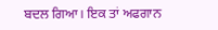ਬਦਲ ਗਿਆ। ਇਕ ਤਾਂ ਅਫਗਾਨ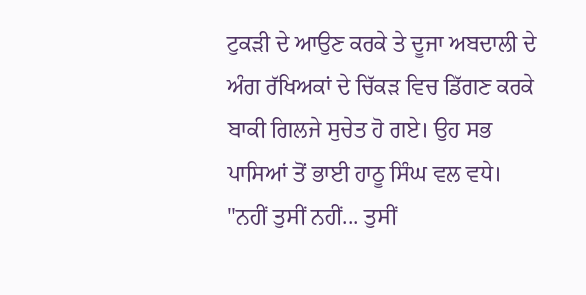ਟੁਕੜੀ ਦੇ ਆਉਣ ਕਰਕੇ ਤੇ ਦੂਜਾ ਅਬਦਾਲੀ ਦੇ ਅੰਗ ਰੱਖਿਅਕਾਂ ਦੇ ਚਿੱਕੜ ਵਿਚ ਡਿੱਗਣ ਕਰਕੇ ਬਾਕੀ ਗਿਲਜੇ ਸੁਚੇਤ ਹੋ ਗਏ। ਉਹ ਸਭ ਪਾਸਿਆਂ ਤੋਂ ਭਾਈ ਹਾਠੂ ਸਿੰਘ ਵਲ ਵਧੇ।
"ਨਹੀਂ ਤੁਸੀਂ ਨਹੀਂ... ਤੁਸੀਂ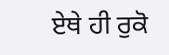ਏਥੇ ਹੀ ਰੁਕੋ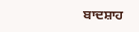ਬਾਦਸ਼ਾਹ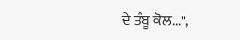ਦੇ ਤੰਬੂ ਕੋਲ...",